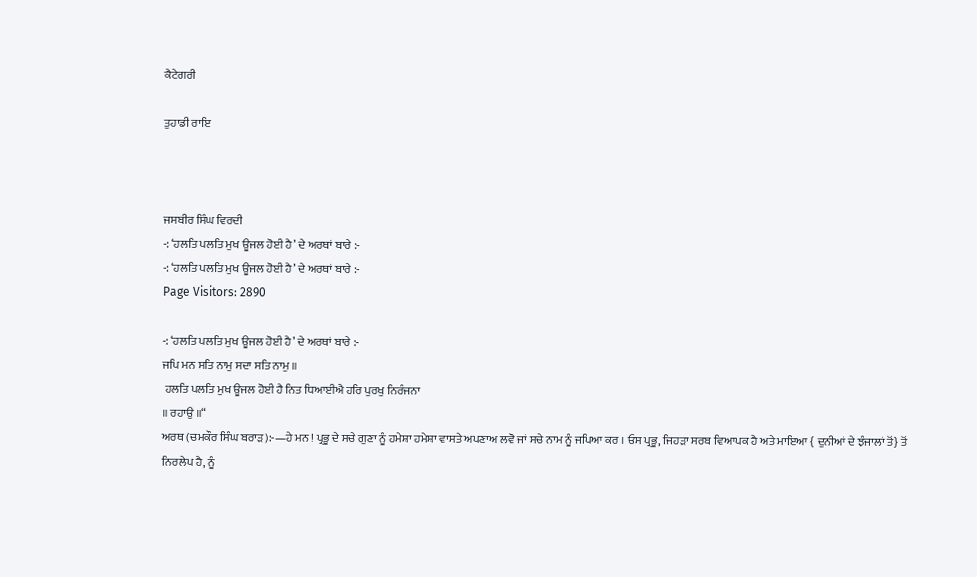ਕੈਟੇਗਰੀ

ਤੁਹਾਡੀ ਰਾਇ



ਜਸਬੀਰ ਸਿੰਘ ਵਿਰਦੀ
-: ‘ਹਲਤਿ ਪਲਤਿ ਮੁਖ ਊਜਲ ਹੋਈ ਹੈ’ ਦੇ ਅਰਥਾਂ ਬਾਰੇ :-
-: ‘ਹਲਤਿ ਪਲਤਿ ਮੁਖ ਊਜਲ ਹੋਈ ਹੈ’ ਦੇ ਅਰਥਾਂ ਬਾਰੇ :-
Page Visitors: 2890

-: ‘ਹਲਤਿ ਪਲਤਿ ਮੁਖ ਊਜਲ ਹੋਈ ਹੈ’ ਦੇ ਅਰਥਾਂ ਬਾਰੇ :-
ਜਪਿ ਮਨ ਸਤਿ ਨਾਮੁ ਸਦਾ ਸਤਿ ਨਾਮੁ ॥
 ਹਲਤਿ ਪਲਤਿ ਮੁਖ ਊਜਲ ਹੋਈ ਹੈ ਨਿਤ ਧਿਆਈਐ ਹਰਿ ਪੁਰਖੁ ਨਿਰੰਜਨਾ
॥ ਰਹਾਉ ॥“
ਅਰਥ (ਚਮਕੌਰ ਸਿੰਘ ਬਰਾੜ):-—ਹੇ ਮਨ ! ਪ੍ਰਭੂ ਦੇ ਸਚੇ ਗੁਣਾ ਨੂੰ ਹਮੇਸ਼ਾ ਹਮੇਸ਼ਾ ਵਾਸਤੇ ਅਪਣਾਅ ਲਵੋ ਜਾਂ ਸਚੇ ਨਾਮ ਨੂੰ ਜਪਿਆ ਕਰ । ਓਸ ਪ੍ਰਭੂ, ਜਿਹੜਾ ਸਰਬ ਵਿਆਪਕ ਹੈ ਅਤੇ ਮਾਇਆ { ਦੁਨੀਆਂ ਦੇ ਝੰਜਾਲਾਂ ਤੋਂ} ਤੋਂ ਨਿਰਲੇਪ ਹੈ, ਨੂੰ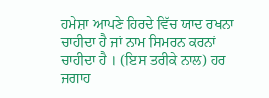ਹਮੇਸ਼ਾ ਆਪਣੇ ਹਿਰਦੇ ਵਿੱਚ ਯਾਦ ਰਖਨਾ ਚਾਹੀਦਾ ਹੈ ਜਾਂ ਨਾਮ ਸਿਮਰਨ ਕਰਨਾਂ ਚਾਹੀਦਾ ਹੈ । (ਇਸ ਤਰੀਕੇ ਨਾਲ) ਹਰ ਜਗਾਹ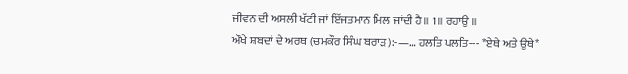ਜੀਵਨ ਦੀ ਅਸਲੀ ਖੱਟੀ ਜਾਂ ਇੱਜਤਮਾਨ ਮਿਲ ਜਾਂਦੀ ਹੈ॥ 1॥ ਰਹਾਉ ॥
ਔਖੇ ਸ਼ਬਦਾਂ ਦੇ ਅਰਥ (ਚਮਕੌਰ ਸਿੰਘ ਬਰਾੜ):-—… ਹਲਤਿ ਪਲਤਿ--- *ਏਥੇ ਅਤੇ ਉਥੇ*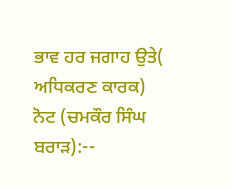ਭਾਵ ਹਰ ਜਗਾਹ ਉਤੇ( ਅਧਿਕਰਣ ਕਾਰਕ)
ਨੋਟ (ਚਮਕੌਰ ਸਿੰਘ ਬਰਾੜ):--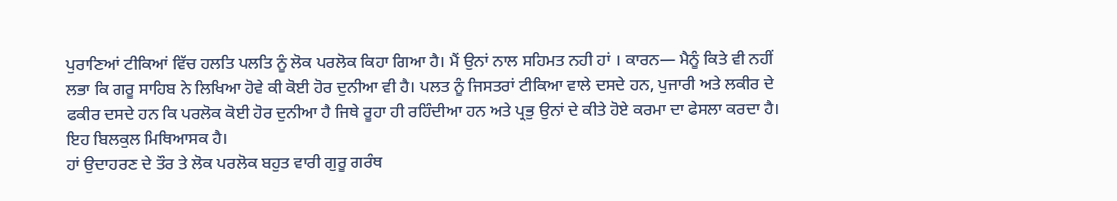ਪੁਰਾਣਿਆਂ ਟੀਕਿਆਂ ਵਿੱਚ ਹਲਤਿ ਪਲਤਿ ਨੂੰ ਲੋਕ ਪਰਲੋਕ ਕਿਹਾ ਗਿਆ ਹੈ। ਮੈਂ ਉਨਾਂ ਨਾਲ ਸਹਿਮਤ ਨਹੀ ਹਾਂ । ਕਾਰਨ— ਮੈਨੂੰ ਕਿਤੇ ਵੀ ਨਹੀਂ ਲਭਾ ਕਿ ਗਰੂ ਸਾਹਿਬ ਨੇ ਲਿਖਿਆ ਹੋਵੇ ਕੀ ਕੋਈ ਹੋਰ ਦੁਨੀਆ ਵੀ ਹੈ। ਪਲਤ ਨੂੰ ਜਿਸਤਰਾਂ ਟੀਕਿਆ ਵਾਲੇ ਦਸਦੇ ਹਨ, ਪੁਜਾਰੀ ਅਤੇ ਲਕੀਰ ਦੇ ਫਕੀਰ ਦਸਦੇ ਹਨ ਕਿ ਪਰਲੋਕ ਕੋਈ ਹੋਰ ਦੁਨੀਆ ਹੈ ਜਿਥੇ ਰੂਹਾ ਹੀ ਰਹਿੰਦੀਆ ਹਨ ਅਤੇ ਪ੍ਰਭੁ ਉਨਾਂ ਦੇ ਕੀਤੇ ਹੋਏ ਕਰਮਾ ਦਾ ਫੇਸਲਾ ਕਰਦਾ ਹੈ। ਇਹ ਬਿਲਕੁਲ ਮਿਥਿਆਸਕ ਹੈ।
ਹਾਂ ਉਦਾਹਰਣ ਦੇ ਤੌਰ ਤੇ ਲੋਕ ਪਰਲੋਕ ਬਹੁਤ ਵਾਰੀ ਗੁਰੂ ਗਰੰਥ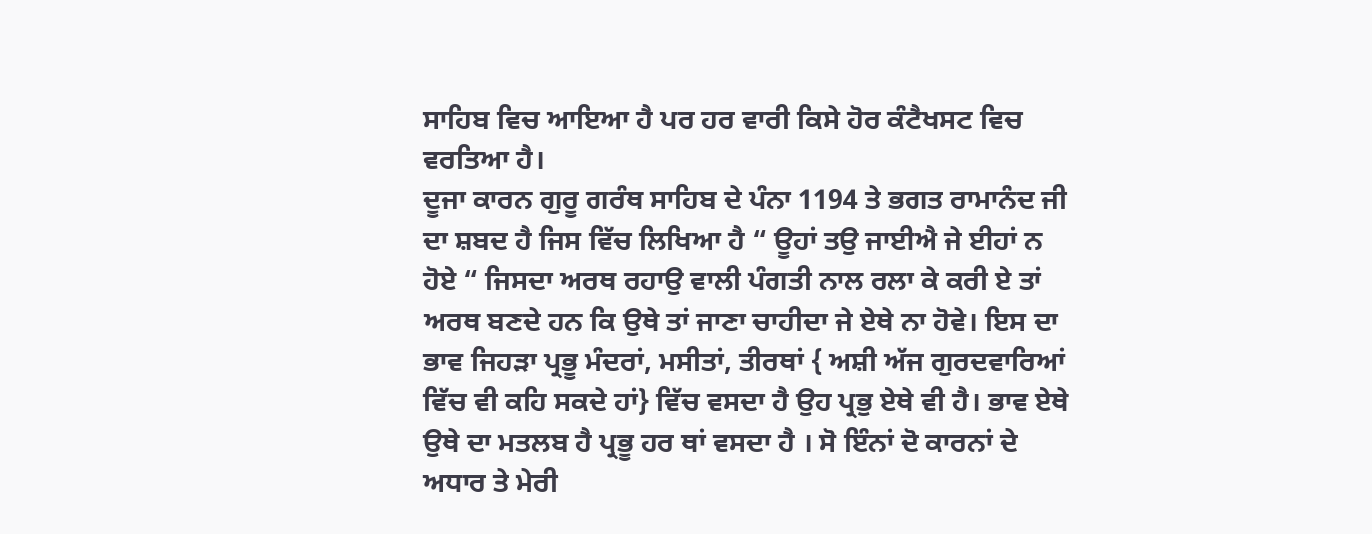ਸਾਹਿਬ ਵਿਚ ਆਇਆ ਹੈ ਪਰ ਹਰ ਵਾਰੀ ਕਿਸੇ ਹੋਰ ਕੰਟੈਖਸਟ ਵਿਚ ਵਰਤਿਆ ਹੈ।
ਦੂਜਾ ਕਾਰਨ ਗੁਰੂ ਗਰੰਥ ਸਾਹਿਬ ਦੇ ਪੰਨਾ 1194 ਤੇ ਭਗਤ ਰਾਮਾਨੰਦ ਜੀ ਦਾ ਸ਼ਬਦ ਹੈ ਜਿਸ ਵਿੱਚ ਲਿਖਿਆ ਹੈ “ ਊਹਾਂ ਤਉ ਜਾਈਐ ਜੇ ਈਹਾਂ ਨ ਹੋਏ “ ਜਿਸਦਾ ਅਰਥ ਰਹਾਉ ਵਾਲੀ ਪੰਗਤੀ ਨਾਲ ਰਲਾ ਕੇ ਕਰੀ ਏ ਤਾਂ ਅਰਥ ਬਣਦੇ ਹਨ ਕਿ ਉਥੇ ਤਾਂ ਜਾਣਾ ਚਾਹੀਦਾ ਜੇ ਏਥੇ ਨਾ ਹੋਵੇ। ਇਸ ਦਾ ਭਾਵ ਜਿਹੜਾ ਪ੍ਰਭੂ ਮੰਦਰਾਂ, ਮਸੀਤਾਂ, ਤੀਰਥਾਂ { ਅਸ਼ੀ ਅੱਜ ਗੁਰਦਵਾਰਿਆਂ ਵਿੱਚ ਵੀ ਕਹਿ ਸਕਦੇ ਹਾਂ} ਵਿੱਚ ਵਸਦਾ ਹੈ ਉਹ ਪ੍ਰਭੁ ਏਥੇ ਵੀ ਹੈ। ਭਾਵ ਏਥੇ ਉਥੇ ਦਾ ਮਤਲਬ ਹੈ ਪ੍ਰਭੂ ਹਰ ਥਾਂ ਵਸਦਾ ਹੈ । ਸੋ ਇੰਨਾਂ ਦੋ ਕਾਰਨਾਂ ਦੇ ਅਧਾਰ ਤੇ ਮੇਰੀ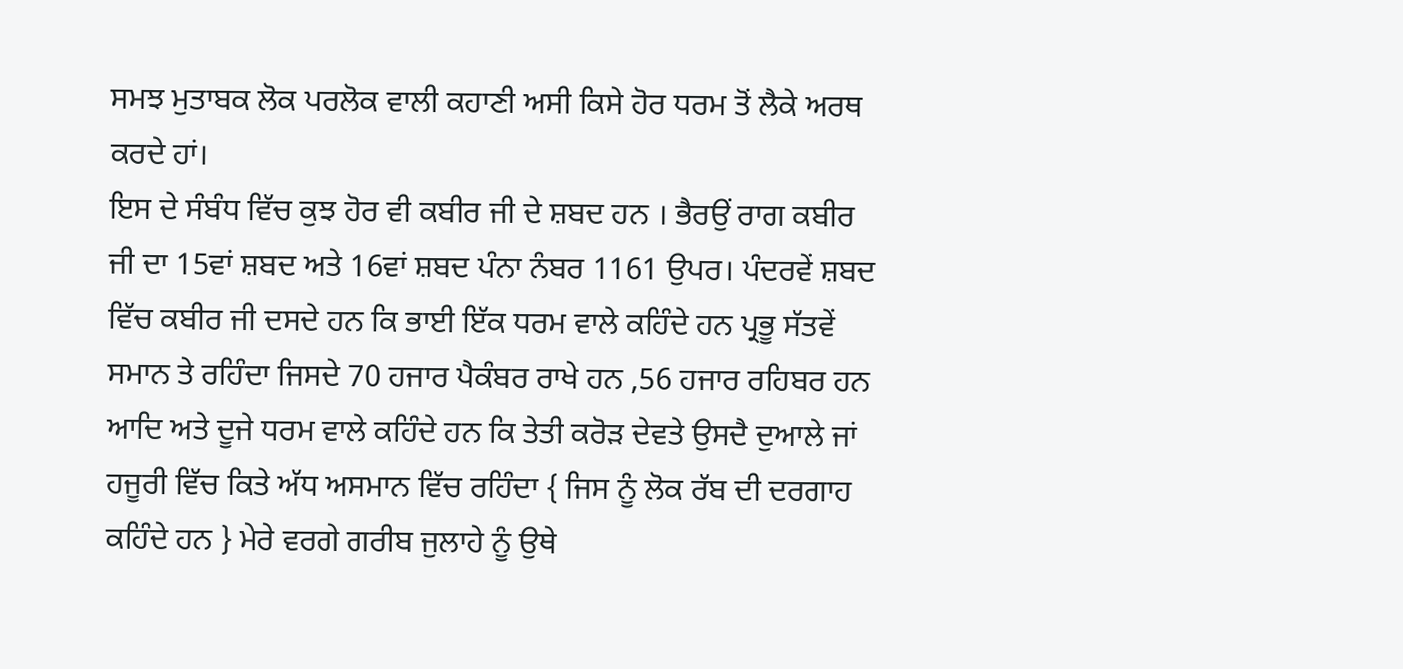ਸਮਝ ਮੁਤਾਬਕ ਲੋਕ ਪਰਲੋਕ ਵਾਲੀ ਕਹਾਣੀ ਅਸੀ ਕਿਸੇ ਹੋਰ ਧਰਮ ਤੋਂ ਲੈਕੇ ਅਰਥ ਕਰਦੇ ਹਾਂ।
ਇਸ ਦੇ ਸੰਬੰਧ ਵਿੱਚ ਕੁਝ ਹੋਰ ਵੀ ਕਬੀਰ ਜੀ ਦੇ ਸ਼ਬਦ ਹਨ । ਭੈਰਉਂ ਰਾਗ ਕਬੀਰ ਜੀ ਦਾ 15ਵਾਂ ਸ਼ਬਦ ਅਤੇ 16ਵਾਂ ਸ਼ਬਦ ਪੰਨਾ ਨੰਬਰ 1161 ਉਪਰ। ਪੰਦਰਵੇਂ ਸ਼ਬਦ ਵਿੱਚ ਕਬੀਰ ਜੀ ਦਸਦੇ ਹਨ ਕਿ ਭਾਈ ਇੱਕ ਧਰਮ ਵਾਲੇ ਕਹਿੰਦੇ ਹਨ ਪ੍ਰਭੂ ਸੱਤਵੇਂ ਸਮਾਨ ਤੇ ਰਹਿੰਦਾ ਜਿਸਦੇ 70 ਹਜਾਰ ਪੈਕੰਬਰ ਰਾਖੇ ਹਨ ,56 ਹਜਾਰ ਰਹਿਬਰ ਹਨ ਆਦਿ ਅਤੇ ਦੂਜੇ ਧਰਮ ਵਾਲੇ ਕਹਿੰਦੇ ਹਨ ਕਿ ਤੇਤੀ ਕਰੋੜ ਦੇਵਤੇ ਉਸਦੈ ਦੁਆਲੇ ਜਾਂ ਹਜੂਰੀ ਵਿੱਚ ਕਿਤੇ ਅੱਧ ਅਸਮਾਨ ਵਿੱਚ ਰਹਿੰਦਾ { ਜਿਸ ਨੂੰ ਲੋਕ ਰੱਬ ਦੀ ਦਰਗਾਹ ਕਹਿੰਦੇ ਹਨ } ਮੇਰੇ ਵਰਗੇ ਗਰੀਬ ਜੁਲਾਹੇ ਨੂੰ ਉਥੇ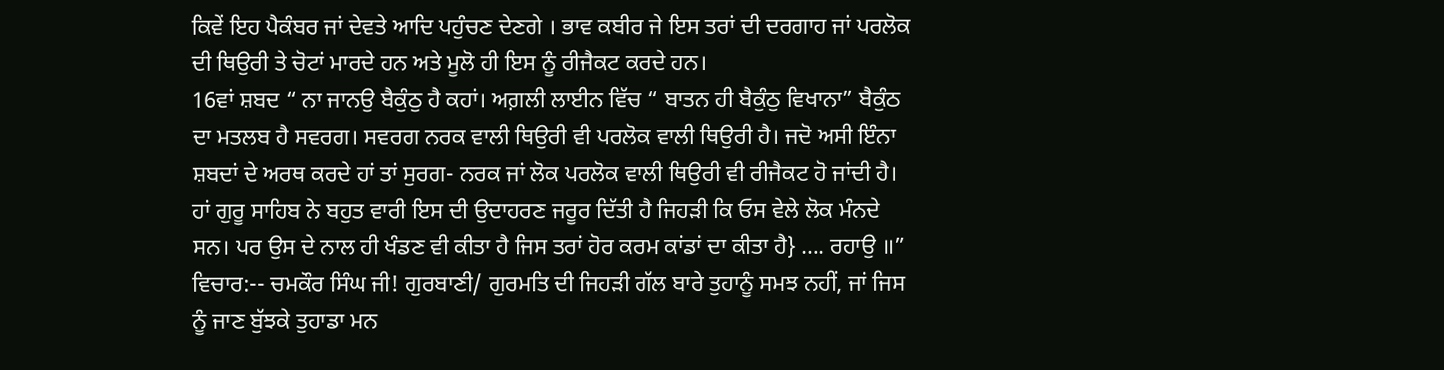ਕਿਵੇਂ ਇਹ ਪੈਕੰਬਰ ਜਾਂ ਦੇਵਤੇ ਆਦਿ ਪਹੁੰਚਣ ਦੇਣਗੇ । ਭਾਵ ਕਬੀਰ ਜੇ ਇਸ ਤਰਾਂ ਦੀ ਦਰਗਾਹ ਜਾਂ ਪਰਲੋਕ ਦੀ ਥਿਉਰੀ ਤੇ ਚੋਟਾਂ ਮਾਰਦੇ ਹਨ ਅਤੇ ਮੂਲੋ ਹੀ ਇਸ ਨੂੰ ਰੀਜੈਕਟ ਕਰਦੇ ਹਨ।
16ਵਾਂ ਸ਼ਬਦ “ ਨਾ ਜਾਨਉ ਬੈਕੁੰਠੁ ਹੈ ਕਹਾਂ। ਅਗ਼ਲੀ ਲਾਈਨ ਵਿੱਚ “ ਬਾਤਨ ਹੀ ਬੈਕੁੰਠੁ ਵਿਖਾਨਾ” ਬੈਕੁੰਠ ਦਾ ਮਤਲਬ ਹੈ ਸਵਰਗ। ਸਵਰਗ ਨਰਕ ਵਾਲੀ ਥਿਉਰੀ ਵੀ ਪਰਲੋਕ ਵਾਲੀ ਥਿਉਰੀ ਹੈ। ਜਦੋ ਅਸੀ ਇੰਨਾ ਸ਼ਬਦਾਂ ਦੇ ਅਰਥ ਕਰਦੇ ਹਾਂ ਤਾਂ ਸੁਰਗ- ਨਰਕ ਜਾਂ ਲੋਕ ਪਰਲੋਕ ਵਾਲੀ ਥਿਉਰੀ ਵੀ ਰੀਜੈਕਟ ਹੋ ਜਾਂਦੀ ਹੈ। ਹਾਂ ਗੁਰੂ ਸਾਹਿਬ ਨੇ ਬਹੁਤ ਵਾਰੀ ਇਸ ਦੀ ਉਦਾਹਰਣ ਜਰੂਰ ਦਿੱਤੀ ਹੈ ਜਿਹੜੀ ਕਿ ਓਸ ਵੇਲੇ ਲੋਕ ਮੰਨਦੇ ਸਨ। ਪਰ ਉਸ ਦੇ ਨਾਲ ਹੀ ਖੰਡਣ ਵੀ ਕੀਤਾ ਹੈ ਜਿਸ ਤਰਾਂ ਹੋਰ ਕਰਮ ਕਾਂਡਾਂ ਦਾ ਕੀਤਾ ਹੈ} …. ਰਹਾਉ ॥”
ਵਿਚਾਰ:-- ਚਮਕੌਰ ਸਿੰਘ ਜੀ! ਗੁਰਬਾਣੀ/ ਗੁਰਮਤਿ ਦੀ ਜਿਹੜੀ ਗੱਲ ਬਾਰੇ ਤੁਹਾਨੂੰ ਸਮਝ ਨਹੀਂ, ਜਾਂ ਜਿਸ ਨੂੰ ਜਾਣ ਬੁੱਝਕੇ ਤੁਹਾਡਾ ਮਨ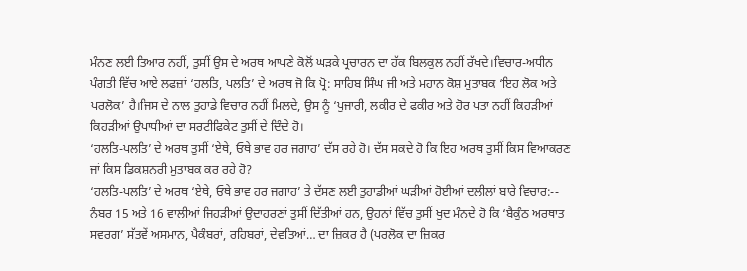ਮੰਨਣ ਲਈ ਤਿਆਰ ਨਹੀਂ, ਤੁਸੀਂ ਉਸ ਦੇ ਅਰਥ ਆਪਣੇ ਕੋਲੋਂ ਘੜਕੇ ਪ੍ਰਚਾਰਨ ਦਾ ਹੱਕ ਬਿਲਕੁਲ ਨਹੀਂ ਰੱਖਦੇ।ਵਿਚਾਰ-ਅਧੀਨ ਪੰਗਤੀ ਵਿੱਚ ਆਏ ਲਫਜ਼ਾਂ ‘ਹਲਤਿ, ਪਲਤਿ’ ਦੇ ਅਰਥ ਜੋ ਕਿ ਪ੍ਰੋ: ਸਾਹਿਬ ਸਿੰਘ ਜੀ ਅਤੇ ਮਹਾਨ ਕੋਸ਼ ਮੁਤਾਬਕ ‘ਇਹ ਲੋਕ ਅਤੇ ਪਰਲੋਕ’ ਹੈ।ਜਿਸ ਦੇ ਨਾਲ ਤੁਹਾਡੇ ਵਿਚਾਰ ਨਹੀਂ ਮਿਲਦੇ, ਉਸ ਨੂੰ ‘ਪੁਜਾਰੀ, ਲਕੀਰ ਦੇ ਫਕੀਰ ਅਤੇ ਹੋਰ ਪਤਾ ਨਹੀਂ ਕਿਹੜੀਆਂ ਕਿਹੜੀਆਂ ਉਪਾਧੀਆਂ ਦਾ ਸਰਟੀਫਿਕੇਟ ਤੁਸੀਂ ਦੇ ਦਿੰਦੇ ਹੋ।
‘ਹਲਤਿ-ਪਲਤਿ’ ਦੇ ਅਰਥ ਤੁਸੀਂ ‘ਏਥੇ, ਓਥੇ ਭਾਵ ਹਰ ਜਗਾਹ’ ਦੱਸ ਰਹੇ ਹੋ। ਦੱਸ ਸਕਦੇ ਹੋ ਕਿ ਇਹ ਅਰਥ ਤੁਸੀਂ ਕਿਸ ਵਿਆਕਰਣ ਜਾਂ ਕਿਸ ਡਿਕਸ਼ਨਰੀ ਮੁਤਾਬਕ ਕਰ ਰਹੇ ਹੋ?
‘ਹਲਤਿ-ਪਲਤਿ’ ਦੇ ਅਰਥ ‘ਏਥੇ, ਓਥੇ ਭਾਵ ਹਰ ਜਗਾਹ’ ਤੇ ਦੱਸਣ ਲਈ ਤੁਹਾਡੀਆਂ ਘੜੀਆਂ ਹੋਈਆਂ ਦਲੀਲਾਂ ਬਾਰੇ ਵਿਚਾਰ:--
ਨੰਬਰ 15 ਅਤੇ 16 ਵਾਲੀਆਂ ਜਿਹੜੀਆਂ ਉਦਾਹਰਣਾਂ ਤੁਸੀਂ ਦਿੱਤੀਆਂ ਹਨ, ਉਹਨਾਂ ਵਿੱਚ ਤੁਸੀਂ ਖੁਦ ਮੰਨਦੇ ਹੋ ਕਿ ‘ਬੈਕੁੰਠ ਅਰਥਾਤ ਸਵਰਗ’ ਸੱਤਵੇਂ ਅਸਮਾਨ, ਪੈਕੰਬਰਾਂ, ਰਹਿਬਰਾਂ, ਦੇਵਤਿਆਂ… ਦਾ ਜ਼ਿਕਰ ਹੈ (ਪਰਲੋਕ ਦਾ ਜ਼ਿਕਰ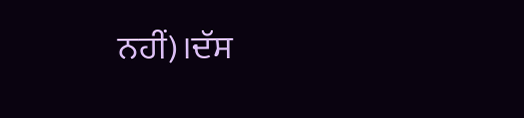ਨਹੀਂ)।ਦੱਸ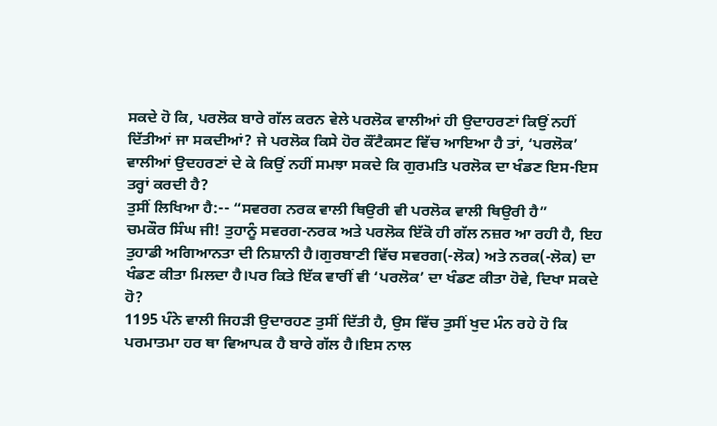ਸਕਦੇ ਹੋ ਕਿ, ਪਰਲੋਕ ਬਾਰੇ ਗੱਲ ਕਰਨ ਵੇਲੇ ਪਰਲੋਕ ਵਾਲੀਆਂ ਹੀ ਉਦਾਹਰਣਾਂ ਕਿਉਂ ਨਹੀਂ ਦਿੱਤੀਆਂ ਜਾ ਸਕਦੀਆਂ? ਜੇ ਪਰਲੋਕ ਕਿਸੇ ਹੋਰ ਕੌਂਟੈਕਸਟ ਵਿੱਚ ਆਇਆ ਹੈ ਤਾਂ, ‘ਪਰਲੋਕ’ ਵਾਲੀਆਂ ਉਦਹਰਣਾਂ ਦੇ ਕੇ ਕਿਉਂ ਨਹੀਂ ਸਮਝਾ ਸਕਦੇ ਕਿ ਗੁਰਮਤਿ ਪਰਲੋਕ ਦਾ ਖੰਡਣ ਇਸ-ਇਸ ਤਰ੍ਹਾਂ ਕਰਦੀ ਹੈ?
ਤੁਸੀਂ ਲਿਖਿਆ ਹੈ:-- “ਸਵਰਗ ਨਰਕ ਵਾਲੀ ਥਿਉਰੀ ਵੀ ਪਰਲੋਕ ਵਾਲੀ ਥਿਉਰੀ ਹੈ”
ਚਮਕੌਰ ਸਿੰਘ ਜੀ! ਤੁਹਾਨੂੰ ਸਵਰਗ-ਨਰਕ ਅਤੇ ਪਰਲੋਕ ਇੱਕੋ ਹੀ ਗੱਲ ਨਜ਼ਰ ਆ ਰਹੀ ਹੈ, ਇਹ ਤੁਹਾਡੀ ਅਗਿਆਨਤਾ ਦੀ ਨਿਸ਼ਾਨੀ ਹੈ।ਗੁਰਬਾਣੀ ਵਿੱਚ ਸਵਰਗ(-ਲੋਕ) ਅਤੇ ਨਰਕ(-ਲੋਕ) ਦਾ ਖੰਡਣ ਕੀਤਾ ਮਿਲਦਾ ਹੈ।ਪਰ ਕਿਤੇ ਇੱਕ ਵਾਰੀਂ ਵੀ ‘ਪਰਲੋਕ’ ਦਾ ਖੰਡਣ ਕੀਤਾ ਹੋਵੇ, ਦਿਖਾ ਸਕਦੇ ਹੋ?
1195 ਪੰਨੇ ਵਾਲੀ ਜਿਹੜੀ ਉਦਾਰਹਣ ਤੁਸੀਂ ਦਿੱਤੀ ਹੈ, ਉਸ ਵਿੱਚ ਤੁਸੀਂ ਖੁਦ ਮੰਨ ਰਹੇ ਹੋ ਕਿ ਪਰਮਾਤਮਾ ਹਰ ਥਾ ਵਿਆਪਕ ਹੈ ਬਾਰੇ ਗੱਲ ਹੈ।ਇਸ ਨਾਲ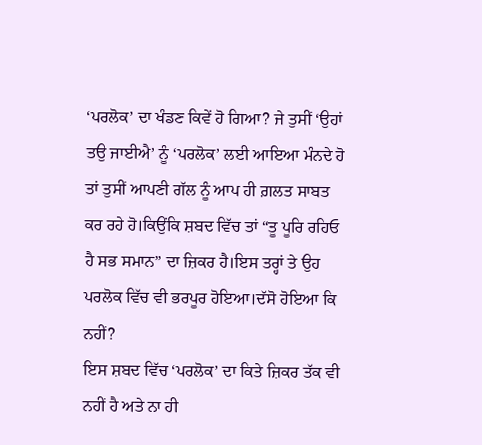‘ਪਰਲੋਕ’ ਦਾ ਖੰਡਣ ਕਿਵੇਂ ਹੋ ਗਿਆ? ਜੇ ਤੁਸੀਂ ‘ਉਹਾਂ ਤਉ ਜਾਈਐ’ ਨੂੰ ‘ਪਰਲੋਕ’ ਲਈ ਆਇਆ ਮੰਨਦੇ ਹੋ ਤਾਂ ਤੁਸੀਂ ਆਪਣੀ ਗੱਲ ਨੂੰ ਆਪ ਹੀ ਗ਼ਲਤ ਸਾਬਤ ਕਰ ਰਹੇ ਹੋ।ਕਿਉਂਕਿ ਸ਼ਬਦ ਵਿੱਚ ਤਾਂ “ਤੂ ਪੂਰਿ ਰਹਿਓ ਹੈ ਸਭ ਸਮਾਨ” ਦਾ ਜ਼ਿਕਰ ਹੈ।ਇਸ ਤਰ੍ਹਾਂ ਤੇ ਉਹ ਪਰਲੋਕ ਵਿੱਚ ਵੀ ਭਰਪੂਰ ਹੋਇਆ।ਦੱਸੋ ਹੋਇਆ ਕਿ ਨਹੀਂ?
ਇਸ ਸ਼ਬਦ ਵਿੱਚ ‘ਪਰਲੋਕ’ ਦਾ ਕਿਤੇ ਜ਼ਿਕਰ ਤੱਕ ਵੀ ਨਹੀਂ ਹੈ ਅਤੇ ਨਾ ਹੀ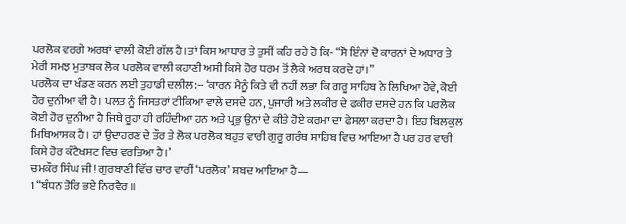ਪਰਲੋਕ ਵਰਗੇ ਅਰਥਾਂ ਵਾਲੀ ਕੋਈ ਗੱਲ ਹੈ।ਤਾਂ ਕਿਸ ਆਧਾਰ ਤੇ ਤੁਸੀਂ ਕਹਿ ਰਹੇ ਹੋ ਕਿ- “ਸੋ ਇੰਨਾਂ ਦੋ ਕਾਰਨਾਂ ਦੇ ਅਧਾਰ ਤੇ ਮੇਰੀ ਸਮਝ ਮੁਤਾਬਕ ਲੋਕ ਪਰਲੋਕ ਵਾਲੀ ਕਹਾਣੀ ਅਸੀ ਕਿਸੇ ਹੋਰ ਧਰਮ ਤੋਂ ਲੈਕੇ ਅਰਥ ਕਰਦੇ ਹਾਂ।”
ਪਰਲੋਕ ਦਾ ਖੰਡਣ ਕਰਨ ਲਈ ਤੁਹਾਡੀ ਦਲੀਲ:-- ‘ਕਾਰਨ ਮੈਨੂੰ ਕਿਤੇ ਵੀ ਨਹੀਂ ਲਭਾ ਕਿ ਗਰੂ ਸਾਹਿਬ ਨੇ ਲਿਖਿਆ ਹੋਵੇ, ਕੋਈ ਹੋਰ ਦੁਨੀਆ ਵੀ ਹੈ। ਪਲਤ ਨੂੰ ਜਿਸਤਰਾਂ ਟੀਕਿਆ ਵਾਲੇ ਦਸਦੇ ਹਨ, ਪੁਜਾਰੀ ਅਤੇ ਲਕੀਰ ਦੇ ਫਕੀਰ ਦਸਦੇ ਹਨ ਕਿ ਪਰਲੋਕ ਕੋਈ ਹੋਰ ਦੁਨੀਆ ਹੈ ਜਿਥੇ ਰੂਹਾ ਹੀ ਰਹਿੰਦੀਆ ਹਨ ਅਤੇ ਪ੍ਰਭੁ ਉਨਾਂ ਦੇ ਕੀਤੇ ਹੋਏ ਕਰਮਾ ਦਾ ਫੇਸਲਾ ਕਰਦਾ ਹੈ। ਇਹ ਬਿਲਕੁਲ ਮਿਥਿਆਸਕ ਹੈ। ਹਾਂ ਉਦਾਹਰਣ ਦੇ ਤੌਰ ਤੇ ਲੋਕ ਪਰਲੋਕ ਬਹੁਤ ਵਾਰੀ ਗੁਰੂ ਗਰੰਥ ਸਾਹਿਬ ਵਿਚ ਆਇਆ ਹੈ ਪਰ ਹਰ ਵਾਰੀ ਕਿਸੇ ਹੋਰ ਕੰਟੈਖਸਟ ਵਿਚ ਵਰਤਿਆ ਹੈ।’
ਚਮਕੌਰ ਸਿੰਘ ਜੀ! ਗੁਰਬਾਣੀ ਵਿੱਚ ਚਾਰ ਵਾਰੀਂ ‘ਪਰਲੋਕ’ ਸ਼ਬਦ ਆਇਆ ਹੈ—
1 “ਬੰਧਨ ਤੋਰਿ ਭਏ ਨਿਰਵੈਰ ॥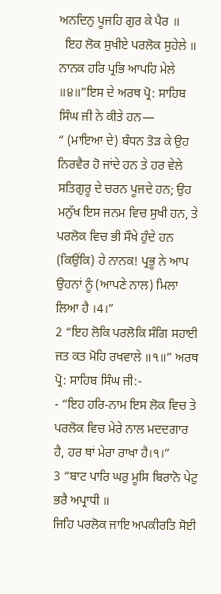ਅਨਦਿਨੁ ਪੂਜਹਿ ਗੁਰ ਕੇ ਪੈਰ ॥
  ਇਹ ਲੋਕ ਸੁਖੀਏ ਪਰਲੋਕ ਸੁਹੇਲੇ ॥ ਨਾਨਕ ਹਰਿ ਪ੍ਰਭਿ ਆਪਹਿ ਮੇਲੇ
॥੪॥”ਇਸ ਦੇ ਅਰਥ ਪ੍ਰੋ: ਸਾਹਿਬ ਸਿੰਘ ਜੀ ਨੇ ਕੀਤੇ ਹਨ—
“ (ਮਾਇਆ ਦੇ) ਬੰਧਨ ਤੋੜ ਕੇ ਉਹ ਨਿਰਵੈਰ ਹੋ ਜਾਂਦੇ ਹਨ ਤੇ ਹਰ ਵੇਲੇ ਸਤਿਗੁਰੂ ਦੇ ਚਰਨ ਪੂਜਦੇ ਹਨ; ਉਹ ਮਨੁੱਖ ਇਸ ਜਨਮ ਵਿਚ ਸੁਖੀ ਹਨ, ਤੇ ਪਰਲੋਕ ਵਿਚ ਭੀ ਸੌਖੇ ਹੁੰਦੇ ਹਨ (ਕਿਉਂਕਿ) ਹੇ ਨਾਨਕ! ਪ੍ਰਭੂ ਨੇ ਆਪ ਉਹਨਾਂ ਨੂੰ (ਆਪਣੇ ਨਾਲ) ਮਿਲਾ ਲਿਆ ਹੈ ।4।”
2 “ਇਹ ਲੋਕਿ ਪਰਲੋਕਿ ਸੰਗਿ ਸਹਾਈ ਜਤ ਕਤ ਮੋਹਿ ਰਖਵਾਲੇ ॥੧॥” ਅਰਥ ਪ੍ਰੋ: ਸਾਹਿਬ ਸਿੰਘ ਜੀ:-
- “ਇਹ ਹਰਿ-ਨਾਮ ਇਸ ਲੋਕ ਵਿਚ ਤੇ ਪਰਲੋਕ ਵਿਚ ਮੇਰੇ ਨਾਲ ਮਦਦਗਾਰ ਹੈ, ਹਰ ਥਾਂ ਮੇਰਾ ਰਾਖਾ ਹੈ।੧।”
3 “ਬਾਟ ਪਾਰਿ ਘਰੁ ਮੂਸਿ ਬਿਰਾਨੋ ਪੇਟੁ ਭਰੈ ਅਪ੍ਰਾਧੀ ॥
ਜਿਹਿ ਪਰਲੋਕ ਜਾਇ ਅਪਕੀਰਤਿ ਸੋਈ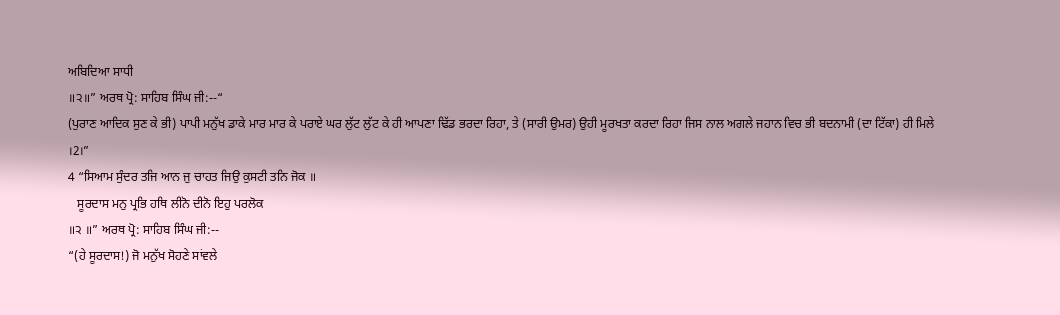ਅਬਿਦਿਆ ਸਾਧੀ
॥੨॥” ਅਰਥ ਪ੍ਰੋ: ਸਾਹਿਬ ਸਿੰਘ ਜੀ:--“
(ਪੁਰਾਣ ਆਦਿਕ ਸੁਣ ਕੇ ਭੀ) ਪਾਪੀ ਮਨੁੱਖ ਡਾਕੇ ਮਾਰ ਮਾਰ ਕੇ ਪਰਾਏ ਘਰ ਲੁੱਟ ਲੁੱਟ ਕੇ ਹੀ ਆਪਣਾ ਢਿੱਡ ਭਰਦਾ ਰਿਹਾ, ਤੇ (ਸਾਰੀ ਉਮਰ) ਉਹੀ ਮੂਰਖਤਾ ਕਰਦਾ ਰਿਹਾ ਜਿਸ ਨਾਲ ਅਗਲੇ ਜਹਾਨ ਵਿਚ ਭੀ ਬਦਨਾਮੀ (ਦਾ ਟਿੱਕਾ) ਹੀ ਮਿਲੇ ।2।”
4 “ਸਿਆਮ ਸੁੰਦਰ ਤਜਿ ਆਨ ਜੁ ਚਾਹਤ ਜਿਉ ਕੁਸਟੀ ਤਨਿ ਜੋਕ ॥
   ਸੂਰਦਾਸ ਮਨੁ ਪ੍ਰਭਿ ਹਥਿ ਲੀਨੋ ਦੀਨੋ ਇਹੁ ਪਰਲੋਕ
॥੨ ॥” ਅਰਥ ਪ੍ਰੋ: ਸਾਹਿਬ ਸਿੰਘ ਜੀ:--
“(ਹੇ ਸੂਰਦਾਸ!) ਜੋ ਮਨੁੱਖ ਸੋਹਣੇ ਸਾਂਵਲੇ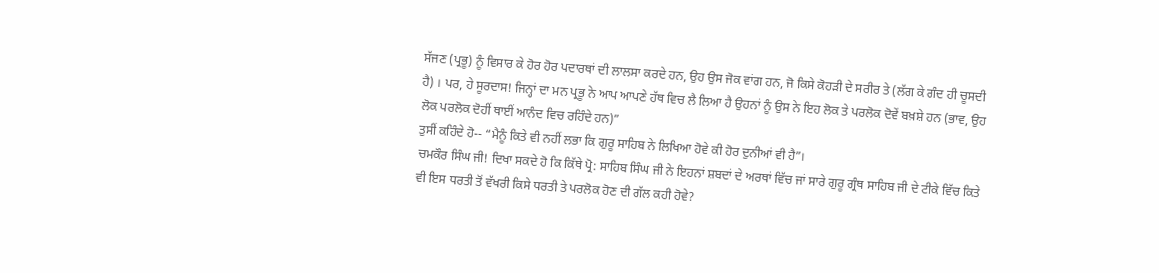ਸੱਜਣ (ਪ੍ਰਭੂ) ਨੂੰ ਵਿਸਾਰ ਕੇ ਹੋਰ ਹੋਰ ਪਦਾਰਥਾਂ ਦੀ ਲਾਲਸਾ ਕਰਦੇ ਹਨ, ਉਹ ਉਸ ਜੋਕ ਵਾਂਗ ਹਨ, ਜੋ ਕਿਸੇ ਕੋਹੜੀ ਦੇ ਸਰੀਰ ਤੇ (ਲੱਗ ਕੇ ਗੰਦ ਹੀ ਚੂਸਦੀ ਹੈ) । ਪਰ, ਹੇ ਸੂਰਦਾਸ! ਜਿਨ੍ਹਾਂ ਦਾ ਮਨ ਪ੍ਰਭੂ ਨੇ ਆਪ ਆਪਣੇ ਹੱਥ ਵਿਚ ਲੈ ਲਿਆ ਹੈ ਉਹਨਾਂ ਨੂੰ ਉਸ ਨੇ ਇਹ ਲੋਕ ਤੇ ਪਰਲੋਕ ਦੋਵੇਂ ਬਖ਼ਸ਼ੇ ਹਨ (ਭਾਵ, ਉਹ ਲੋਕ ਪਰਲੋਕ ਦੋਹੀਂ ਥਾਈਂ ਆਨੰਦ ਵਿਚ ਰਹਿੰਦੇ ਹਨ)”
ਤੁਸੀਂ ਕਹਿੰਦੇ ਹੋ-- “ਮੈਨੂੰ ਕਿਤੇ ਵੀ ਨਹੀਂ ਲਭਾ ਕਿ ਗੁਰੂ ਸਾਹਿਬ ਨੇ ਲਿਖਿਆ ਹੋਵੇ ਕੀ ਹੋਰ ਦੁਨੀਆਂ ਵੀ ਹੈ”।
ਚਮਕੌਰ ਸਿੰਘ ਜੀ! ਦਿਖਾ ਸਕਦੇ ਹੋ ਕਿ ਕਿੱਥੇ ਪ੍ਰੋ: ਸਾਹਿਬ ਸਿੰਘ ਜੀ ਨੇ ਇਹਨਾਂ ਸ਼ਬਦਾਂ ਦੇ ਅਰਥਾਂ ਵਿੱਚ ਜਾਂ ਸਾਰੇ ਗੁਰੂ ਗ੍ਰੰਥ ਸਾਹਿਬ ਜੀ ਦੇ ਟੀਕੇ ਵਿੱਚ ਕਿਤੇ ਵੀ ਇਸ ਧਰਤੀ ਤੋਂ ਵੱਖਰੀ ਕਿਸੇ ਧਰਤੀ ਤੇ ਪਰਲੋਕ ਹੋਣ ਦੀ ਗੱਲ ਕਹੀ ਹੋਵੇ?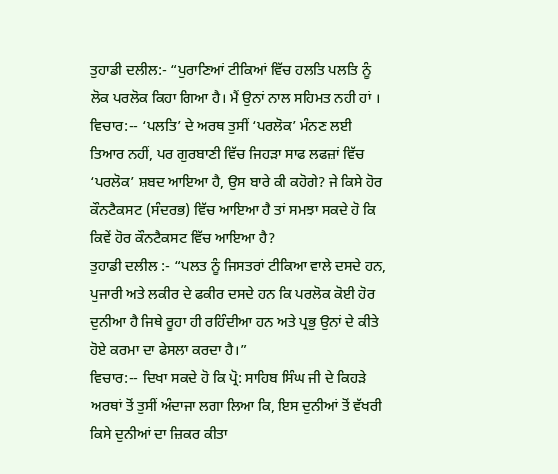ਤੁਹਾਡੀ ਦਲੀਲ:- “ਪੁਰਾਣਿਆਂ ਟੀਕਿਆਂ ਵਿੱਚ ਹਲਤਿ ਪਲਤਿ ਨੂੰ ਲੋਕ ਪਰਲੋਕ ਕਿਹਾ ਗਿਆ ਹੈ। ਮੈਂ ਉਨਾਂ ਨਾਲ ਸਹਿਮਤ ਨਹੀ ਹਾਂ ।
ਵਿਚਾਰ:-- ‘ਪਲਤਿ’ ਦੇ ਅਰਥ ਤੁਸੀਂ ‘ਪਰਲੋਕ’ ਮੰਨਣ ਲਈ ਤਿਆਰ ਨਹੀਂ, ਪਰ ਗੁਰਬਾਣੀ ਵਿੱਚ ਜਿਹੜਾ ਸਾਫ ਲਫਜ਼ਾਂ ਵਿੱਚ ‘ਪਰਲੋਕ’ ਸ਼ਬਦ ਆਇਆ ਹੈ, ਉਸ ਬਾਰੇ ਕੀ ਕਹੋਗੇ? ਜੇ ਕਿਸੇ ਹੋਰ ਕੌਨਟੈਕਸਟ (ਸੰਦਰਭ) ਵਿੱਚ ਆਇਆ ਹੈ ਤਾਂ ਸਮਝਾ ਸਕਦੇ ਹੋ ਕਿ ਕਿਵੇਂ ਹੋਰ ਕੌਨਟੈਕਸਟ ਵਿੱਚ ਆਇਆ ਹੈ?
ਤੁਹਾਡੀ ਦਲੀਲ :- “ਪਲਤ ਨੂੰ ਜਿਸਤਰਾਂ ਟੀਕਿਆ ਵਾਲੇ ਦਸਦੇ ਹਨ, ਪੁਜਾਰੀ ਅਤੇ ਲਕੀਰ ਦੇ ਫਕੀਰ ਦਸਦੇ ਹਨ ਕਿ ਪਰਲੋਕ ਕੋਈ ਹੋਰ ਦੁਨੀਆ ਹੈ ਜਿਥੇ ਰੂਹਾ ਹੀ ਰਹਿੰਦੀਆ ਹਨ ਅਤੇ ਪ੍ਰਭੁ ਉਨਾਂ ਦੇ ਕੀਤੇ ਹੋਏ ਕਰਮਾ ਦਾ ਫੇਸਲਾ ਕਰਦਾ ਹੈ।”
ਵਿਚਾਰ:-- ਦਿਖਾ ਸਕਦੇ ਹੋ ਕਿ ਪ੍ਰੋ: ਸਾਹਿਬ ਸਿੰਘ ਜੀ ਦੇ ਕਿਹੜੇ ਅਰਥਾਂ ਤੋਂ ਤੁਸੀਂ ਅੰਦਾਜਾ ਲਗਾ ਲਿਆ ਕਿ, ਇਸ ਦੁਨੀਆਂ ਤੋਂ ਵੱਖਰੀ ਕਿਸੇ ਦੁਨੀਆਂ ਦਾ ਜ਼ਿਕਰ ਕੀਤਾ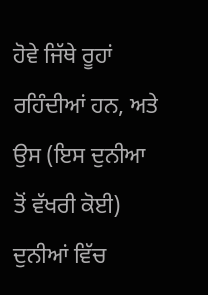ਹੋਵੇ ਜਿੱਥੇ ਰੂਹਾਂ ਰਹਿੰਦੀਆਂ ਹਨ, ਅਤੇ ਉਸ (ਇਸ ਦੁਨੀਆ ਤੋਂ ਵੱਖਰੀ ਕੋਈ) ਦੁਨੀਆਂ ਵਿੱਚ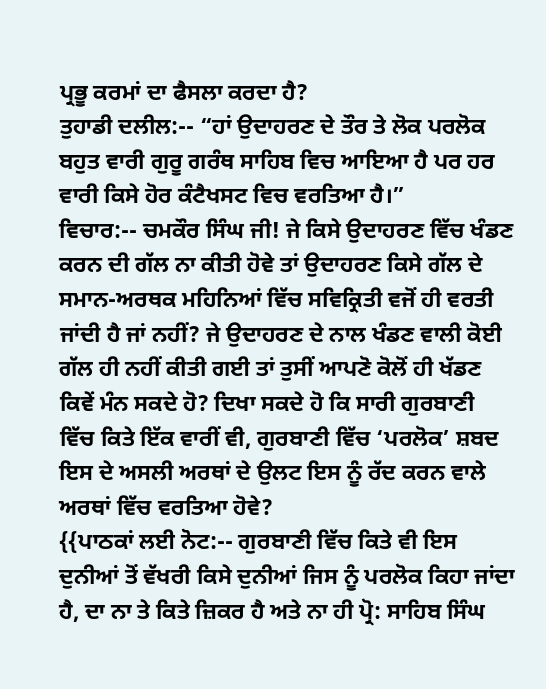ਪ੍ਰਭੂ ਕਰਮਾਂ ਦਾ ਫੈਸਲਾ ਕਰਦਾ ਹੈ?
ਤੁਹਾਡੀ ਦਲੀਲ:-- “ਹਾਂ ਉਦਾਹਰਣ ਦੇ ਤੌਰ ਤੇ ਲੋਕ ਪਰਲੋਕ ਬਹੁਤ ਵਾਰੀ ਗੁਰੂ ਗਰੰਥ ਸਾਹਿਬ ਵਿਚ ਆਇਆ ਹੈ ਪਰ ਹਰ ਵਾਰੀ ਕਿਸੇ ਹੋਰ ਕੰਟੈਖਸਟ ਵਿਚ ਵਰਤਿਆ ਹੈ।”
ਵਿਚਾਰ:-- ਚਮਕੌਰ ਸਿੰਘ ਜੀ! ਜੇ ਕਿਸੇ ਉਦਾਹਰਣ ਵਿੱਚ ਖੰਡਣ ਕਰਨ ਦੀ ਗੱਲ ਨਾ ਕੀਤੀ ਹੋਵੇ ਤਾਂ ਉਦਾਹਰਣ ਕਿਸੇ ਗੱਲ ਦੇ ਸਮਾਨ-ਅਰਥਕ ਮਹਿਨਿਆਂ ਵਿੱਚ ਸਵਿਕ੍ਰਿਤੀ ਵਜੋਂ ਹੀ ਵਰਤੀ ਜਾਂਦੀ ਹੈ ਜਾਂ ਨਹੀਂ? ਜੇ ਉਦਾਹਰਣ ਦੇ ਨਾਲ ਖੰਡਣ ਵਾਲੀ ਕੋਈ ਗੱਲ ਹੀ ਨਹੀਂ ਕੀਤੀ ਗਈ ਤਾਂ ਤੁਸੀਂ ਆਪਣੋ ਕੋਲੋਂ ਹੀ ਖੱਡਣ ਕਿਵੇਂ ਮੰਨ ਸਕਦੇ ਹੋ? ਦਿਖਾ ਸਕਦੇ ਹੋ ਕਿ ਸਾਰੀ ਗੁਰਬਾਣੀ ਵਿੱਚ ਕਿਤੇ ਇੱਕ ਵਾਰੀਂ ਵੀ, ਗੁਰਬਾਣੀ ਵਿੱਚ ‘ਪਰਲੋਕ’ ਸ਼ਬਦ ਇਸ ਦੇ ਅਸਲੀ ਅਰਥਾਂ ਦੇ ਉਲਟ ਇਸ ਨੂੰ ਰੱਦ ਕਰਨ ਵਾਲੇ ਅਰਥਾਂ ਵਿੱਚ ਵਰਤਿਆ ਹੋਵੇ?
{{ਪਾਠਕਾਂ ਲਈ ਨੋਟ:-- ਗੁਰਬਾਣੀ ਵਿੱਚ ਕਿਤੇ ਵੀ ਇਸ ਦੁਨੀਆਂ ਤੋਂ ਵੱਖਰੀ ਕਿਸੇ ਦੁਨੀਆਂ ਜਿਸ ਨੂੰ ਪਰਲੋਕ ਕਿਹਾ ਜਾਂਦਾ ਹੈ, ਦਾ ਨਾ ਤੇ ਕਿਤੇ ਜ਼ਿਕਰ ਹੈ ਅਤੇ ਨਾ ਹੀ ਪ੍ਰੋ: ਸਾਹਿਬ ਸਿੰਘ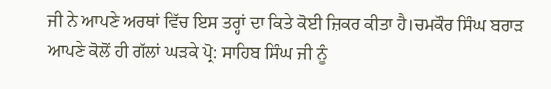ਜੀ ਨੇ ਆਪਣੇ ਅਰਥਾਂ ਵਿੱਚ ਇਸ ਤਰ੍ਹਾਂ ਦਾ ਕਿਤੇ ਕੋਈ ਜ਼ਿਕਰ ਕੀਤਾ ਹੈ।ਚਮਕੌਰ ਸਿੰਘ ਬਰਾੜ ਆਪਣੇ ਕੋਲੋਂ ਹੀ ਗੱਲਾਂ ਘੜਕੇ ਪ੍ਰੋ: ਸਾਹਿਬ ਸਿੰਘ ਜੀ ਨੂੰ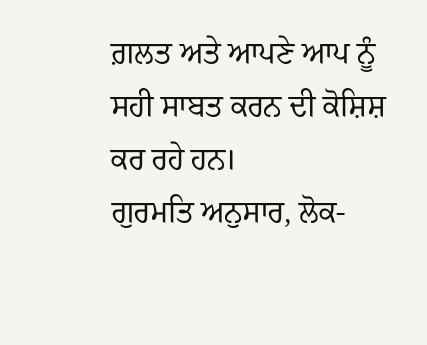ਗ਼ਲਤ ਅਤੇ ਆਪਣੇ ਆਪ ਨੂੰ ਸਹੀ ਸਾਬਤ ਕਰਨ ਦੀ ਕੋਸ਼ਿਸ਼ ਕਰ ਰਹੇ ਹਨ।
ਗੁਰਮਤਿ ਅਨੁਸਾਰ, ਲੋਕ-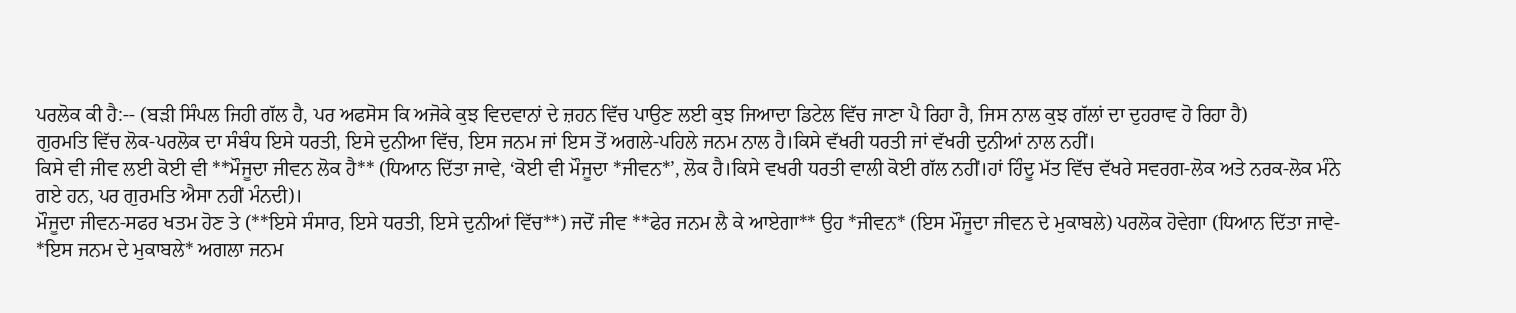ਪਰਲੋਕ ਕੀ ਹੈ:-- (ਬੜੀ ਸਿੰਪਲ ਜਿਹੀ ਗੱਲ ਹੈ, ਪਰ ਅਫਸੋਸ ਕਿ ਅਜੋਕੇ ਕੁਝ ਵਿਦਵਾਨਾਂ ਦੇ ਜ਼ਹਨ ਵਿੱਚ ਪਾਉਣ ਲਈ ਕੁਝ ਜਿਆਦਾ ਡਿਟੇਲ ਵਿੱਚ ਜਾਣਾ ਪੈ ਰਿਹਾ ਹੈ, ਜਿਸ ਨਾਲ ਕੁਝ ਗੱਲਾਂ ਦਾ ਦੁਹਰਾਵ ਹੋ ਰਿਹਾ ਹੈ)
ਗੁਰਮਤਿ ਵਿੱਚ ਲੋਕ-ਪਰਲੋਕ ਦਾ ਸੰਬੰਧ ਇਸੇ ਧਰਤੀ, ਇਸੇ ਦੁਨੀਆ ਵਿੱਚ, ਇਸ ਜਨਮ ਜਾਂ ਇਸ ਤੋਂ ਅਗਲੇ-ਪਹਿਲੇ ਜਨਮ ਨਾਲ ਹੈ।ਕਿਸੇ ਵੱਖਰੀ ਧਰਤੀ ਜਾਂ ਵੱਖਰੀ ਦੁਨੀਆਂ ਨਾਲ ਨਹੀਂ।
ਕਿਸੇ ਵੀ ਜੀਵ ਲਈ ਕੋਈ ਵੀ **ਮੌਜੂਦਾ ਜੀਵਨ ਲੋਕ ਹੈ** (ਧਿਆਨ ਦਿੱਤਾ ਜਾਵੇ, ‘ਕੋਈ ਵੀ ਮੌਜੂਦਾ *ਜੀਵਨ*’, ਲੋਕ ਹੈ।ਕਿਸੇ ਵਖਰੀ ਧਰਤੀ ਵਾਲੀ ਕੋਈ ਗੱਲ ਨਹੀਂ।ਹਾਂ ਹਿੰਦੂ ਮੱਤ ਵਿੱਚ ਵੱਖਰੇ ਸਵਰਗ-ਲੋਕ ਅਤੇ ਨਰਕ-ਲੋਕ ਮੰਨੇ ਗਏ ਹਨ, ਪਰ ਗੁਰਮਤਿ ਐਸਾ ਨਹੀਂ ਮੰਨਦੀ)।
ਮੌਜੂਦਾ ਜੀਵਨ-ਸਫਰ ਖਤਮ ਹੋਣ ਤੇ (**ਇਸੇ ਸੰਸਾਰ, ਇਸੇ ਧਰਤੀ, ਇਸੇ ਦੁਨੀਆਂ ਵਿੱਚ**) ਜਦੋਂ ਜੀਵ **ਫੇਰ ਜਨਮ ਲੈ ਕੇ ਆਏਗਾ** ਉਹ *ਜੀਵਨ* (ਇਸ ਮੌਜੂਦਾ ਜੀਵਨ ਦੇ ਮੁਕਾਬਲੇ) ਪਰਲੋਕ ਹੋਵੇਗਾ (ਧਿਆਨ ਦਿੱਤਾ ਜਾਵੇ- *ਇਸ ਜਨਮ ਦੇ ਮੁਕਾਬਲੇ* ਅਗਲਾ ਜਨਮ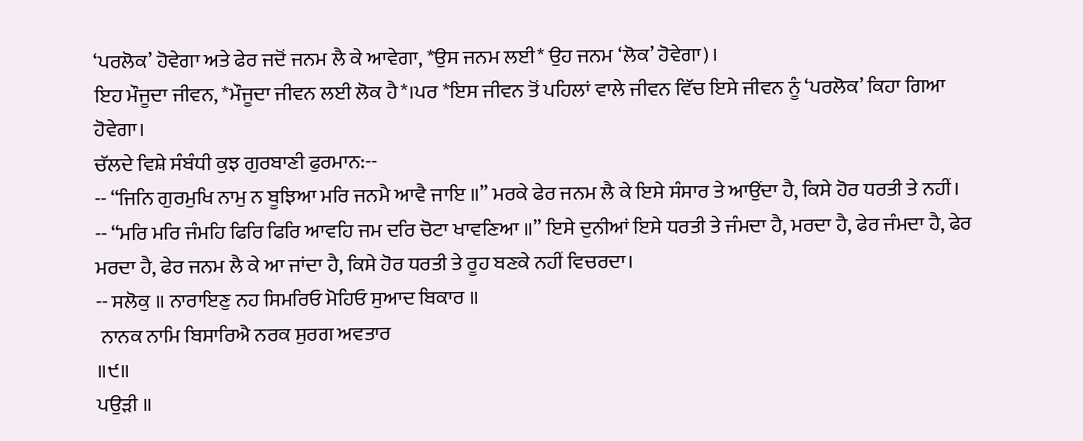‘ਪਰਲੋਕ’ ਹੋਵੇਗਾ ਅਤੇ ਫੇਰ ਜਦੋਂ ਜਨਮ ਲੈ ਕੇ ਆਵੇਗਾ, *ਉਸ ਜਨਮ ਲਈ* ਉਹ ਜਨਮ ‘ਲੋਕ’ ਹੋਵੇਗਾ)।
ਇਹ ਮੌਜੂਦਾ ਜੀਵਨ, *ਮੌਜੂਦਾ ਜੀਵਨ ਲਈ ਲੋਕ ਹੈ*।ਪਰ *ਇਸ ਜੀਵਨ ਤੋਂ ਪਹਿਲਾਂ ਵਾਲੇ ਜੀਵਨ ਵਿੱਚ ਇਸੇ ਜੀਵਨ ਨੂੰ ‘ਪਰਲੋਕ’ ਕਿਹਾ ਗਿਆ ਹੋਵੇਗਾ।
ਚੱਲਦੇ ਵਿਸ਼ੇ ਸੰਬੰਧੀ ਕੁਝ ਗੁਰਬਾਣੀ ਫੁਰਮਾਨ:--
-- “ਜਿਨਿ ਗੁਰਮੁਖਿ ਨਾਮੁ ਨ ਬੂਝਿਆ ਮਰਿ ਜਨਮੈ ਆਵੈ ਜਾਇ ॥” ਮਰਕੇ ਫੇਰ ਜਨਮ ਲੈ ਕੇ ਇਸੇ ਸੰਸਾਰ ਤੇ ਆਉਂਦਾ ਹੈ, ਕਿਸੇ ਹੋਰ ਧਰਤੀ ਤੇ ਨਹੀਂ।
-- “ਮਰਿ ਮਰਿ ਜੰਮਹਿ ਫਿਰਿ ਫਿਰਿ ਆਵਹਿ ਜਮ ਦਰਿ ਚੋਟਾ ਖਾਵਣਿਆ ॥” ਇਸੇ ਦੁਨੀਆਂ ਇਸੇ ਧਰਤੀ ਤੇ ਜੰਮਦਾ ਹੈ, ਮਰਦਾ ਹੈ, ਫੇਰ ਜੰਮਦਾ ਹੈ, ਫੇਰ ਮਰਦਾ ਹੈ, ਫੇਰ ਜਨਮ ਲੈ ਕੇ ਆ ਜਾਂਦਾ ਹੈ, ਕਿਸੇ ਹੋਰ ਧਰਤੀ ਤੇ ਰੂਹ ਬਣਕੇ ਨਹੀਂ ਵਿਚਰਦਾ।
-- ਸਲੋਕੁ ॥ ਨਾਰਾਇਣੁ ਨਹ ਸਿਮਰਿਓ ਮੋਹਿਓ ਸੁਆਦ ਬਿਕਾਰ ॥
 ਨਾਨਕ ਨਾਮਿ ਬਿਸਾਰਿਐ ਨਰਕ ਸੁਰਗ ਅਵਤਾਰ
॥੯॥
ਪਉੜੀ ॥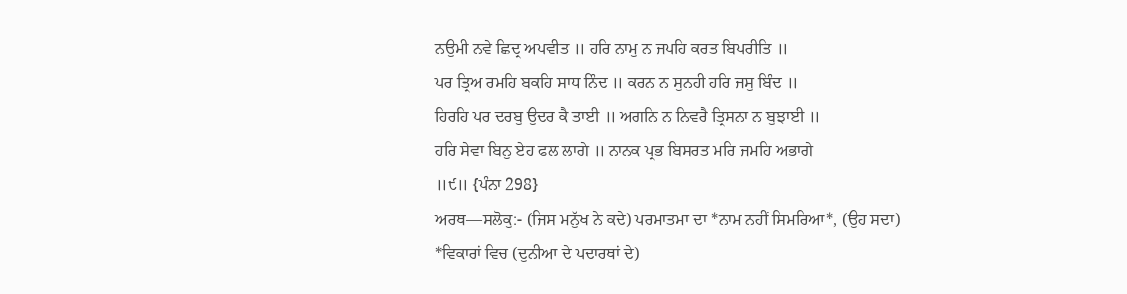ਨਉਮੀ ਨਵੇ ਛਿਦ੍ਰ ਅਪਵੀਤ ॥ ਹਰਿ ਨਾਮੁ ਨ ਜਪਹਿ ਕਰਤ ਬਿਪਰੀਤਿ ॥
ਪਰ ਤ੍ਰਿਅ ਰਮਹਿ ਬਕਹਿ ਸਾਧ ਨਿੰਦ ॥ ਕਰਨ ਨ ਸੁਨਹੀ ਹਰਿ ਜਸੁ ਬਿੰਦ ॥
ਹਿਰਹਿ ਪਰ ਦਰਬੁ ਉਦਰ ਕੈ ਤਾਈ ॥ ਅਗਨਿ ਨ ਨਿਵਰੈ ਤ੍ਰਿਸਨਾ ਨ ਬੁਝਾਈ ॥
ਹਰਿ ਸੇਵਾ ਬਿਨੁ ਏਹ ਫਲ ਲਾਗੇ ॥ ਨਾਨਕ ਪ੍ਰਭ ਬਿਸਰਤ ਮਰਿ ਜਮਹਿ ਅਭਾਗੇ
॥੯॥ {ਪੰਨਾ 298}
ਅਰਥ—ਸਲੋਕੁ:- (ਜਿਸ ਮਨੁੱਖ ਨੇ ਕਦੇ) ਪਰਮਾਤਮਾ ਦਾ *ਨਾਮ ਨਹੀਂ ਸਿਮਰਿਆ*, (ਉਹ ਸਦਾ) *ਵਿਕਾਰਾਂ ਵਿਚ (ਦੁਨੀਆ ਦੇ ਪਦਾਰਥਾਂ ਦੇ)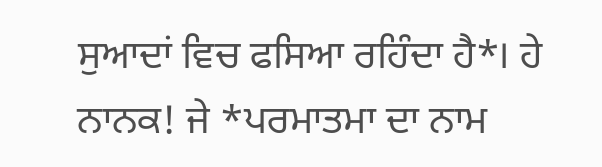ਸੁਆਦਾਂ ਵਿਚ ਫਸਿਆ ਰਹਿੰਦਾ ਹੈ*। ਹੇ ਨਾਨਕ! ਜੇ *ਪਰਮਾਤਮਾ ਦਾ ਨਾਮ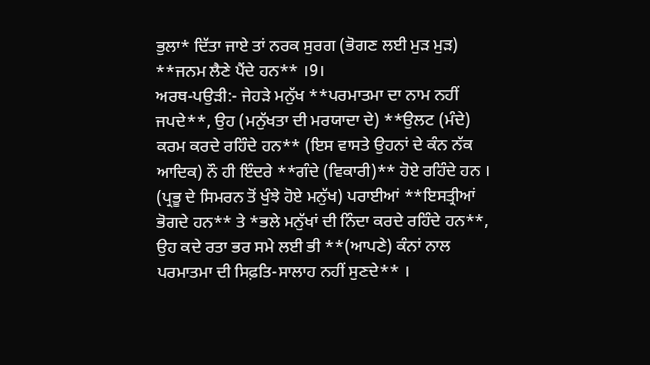ਭੁਲਾ* ਦਿੱਤਾ ਜਾਏ ਤਾਂ ਨਰਕ ਸੁਰਗ (ਭੋਗਣ ਲਈ ਮੁੜ ਮੁੜ) **ਜਨਮ ਲੈਣੇ ਪੈਂਦੇ ਹਨ** ।9।
ਅਰਥ-ਪਉੜੀ:- ਜੇਹੜੇ ਮਨੁੱਖ **ਪਰਮਾਤਮਾ ਦਾ ਨਾਮ ਨਹੀਂ ਜਪਦੇ**, ਉਹ (ਮਨੁੱਖਤਾ ਦੀ ਮਰਯਾਦਾ ਦੇ) **ਉਲਟ (ਮੰਦੇ) ਕਰਮ ਕਰਦੇ ਰਹਿੰਦੇ ਹਨ** (ਇਸ ਵਾਸਤੇ ਉਹਨਾਂ ਦੇ ਕੰਨ ਨੱਕ ਆਦਿਕ) ਨੌ ਹੀ ਇੰਦਰੇ **ਗੰਦੇ (ਵਿਕਾਰੀ)** ਹੋਏ ਰਹਿੰਦੇ ਹਨ । (ਪ੍ਰਭੂ ਦੇ ਸਿਮਰਨ ਤੋਂ ਖੁੰਝੇ ਹੋਏ ਮਨੁੱਖ) ਪਰਾਈਆਂ **ਇਸਤ੍ਰੀਆਂ ਭੋਗਦੇ ਹਨ** ਤੇ *ਭਲੇ ਮਨੁੱਖਾਂ ਦੀ ਨਿੰਦਾ ਕਰਦੇ ਰਹਿੰਦੇ ਹਨ**, ਉਹ ਕਦੇ ਰਤਾ ਭਰ ਸਮੇ ਲਈ ਭੀ **(ਆਪਣੇ) ਕੰਨਾਂ ਨਾਲ ਪਰਮਾਤਮਾ ਦੀ ਸਿਫ਼ਤਿ-ਸਾਲਾਹ ਨਹੀਂ ਸੁਣਦੇ** ।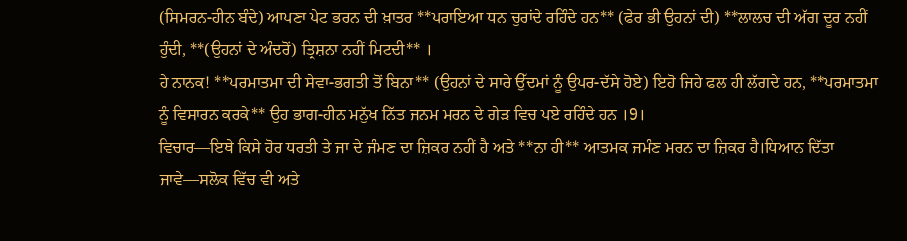(ਸਿਮਰਨ-ਹੀਨ ਬੰਦੇ) ਆਪਣਾ ਪੇਟ ਭਰਨ ਦੀ ਖ਼ਾਤਰ **ਪਰਾਇਆ ਧਨ ਚੁਰਾਂਦੇ ਰਹਿੰਦੇ ਹਨ** (ਫੇਰ ਭੀ ਉਹਨਾਂ ਦੀ) **ਲਾਲਚ ਦੀ ਅੱਗ ਦੂਰ ਨਹੀਂ ਹੁੰਦੀ, **(ਉਹਨਾਂ ਦੇ ਅੰਦਰੋਂ) ਤ੍ਰਿਸ਼ਨਾ ਨਹੀਂ ਮਿਟਦੀ** ।
ਹੇ ਨਾਨਕ! **ਪਰਮਾਤਮਾ ਦੀ ਸੇਵਾ-ਭਗਤੀ ਤੋਂ ਬਿਨਾ** (ਉਹਨਾਂ ਦੇ ਸਾਰੇ ਉੱਦਮਾਂ ਨੂੰ ਉਪਰ-ਦੱਸੇ ਹੋਏ) ਇਹੋ ਜਿਹੇ ਫਲ ਹੀ ਲੱਗਦੇ ਹਨ, **ਪਰਮਾਤਮਾ ਨੂੰ ਵਿਸਾਰਨ ਕਰਕੇ** ਉਹ ਭਾਗ-ਹੀਨ ਮਨੁੱਖ ਨਿੱਤ ਜਨਮ ਮਰਨ ਦੇ ਗੇੜ ਵਿਚ ਪਏ ਰਹਿੰਦੇ ਹਨ ।9।
ਵਿਚਾਰ—ਇਥੇ ਕਿਸੇ ਹੋਰ ਧਰਤੀ ਤੇ ਜਾ ਦੇ ਜੰਮਣ ਦਾ ਜ਼ਿਕਰ ਨਹੀਂ ਹੈ ਅਤੇ **ਨਾ ਹੀ** ਆਤਮਕ ਜਮੰਣ ਮਰਨ ਦਾ ਜ਼ਿਕਰ ਹੈ।ਧਿਆਨ ਦਿੱਤਾ ਜਾਵੇ—ਸਲੋਕ ਵਿੱਚ ਵੀ ਅਤੇ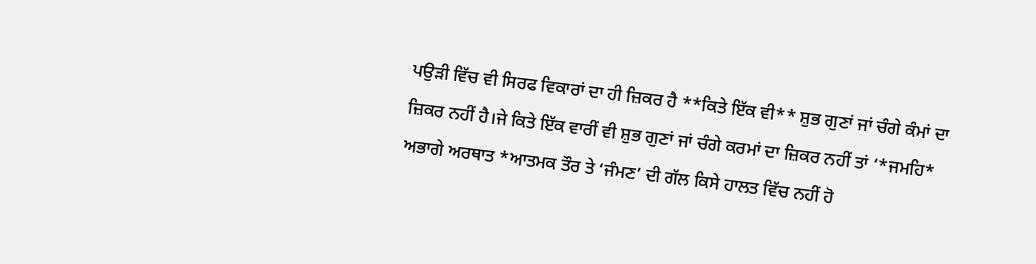ਪਉੜੀ ਵਿੱਚ ਵੀ ਸਿਰਫ ਵਿਕਾਰਾਂ ਦਾ ਹੀ ਜ਼ਿਕਰ ਹੈ **ਕਿਤੇ ਇੱਕ ਵੀ** ਸ਼ੁਭ ਗੁਣਾਂ ਜਾਂ ਚੰਗੇ ਕੰਮਾਂ ਦਾ ਜ਼ਿਕਰ ਨਹੀਂ ਹੈ।ਜੇ ਕਿਤੇ ਇੱਕ ਵਾਰੀਂ ਵੀ ਸ਼ੁਭ ਗੁਣਾਂ ਜਾਂ ਚੰਗੇ ਕਰਮਾਂ ਦਾ ਜ਼ਿਕਰ ਨਹੀਂ ਤਾਂ ‘*ਜਮਹਿ* ਅਭਾਗੇ ਅਰਥਾਤ *ਆਤਮਕ ਤੌਰ ਤੇ ‘ਜੰਮਣ’ ਦੀ ਗੱਲ ਕਿਸੇ ਹਾਲਤ ਵਿੱਚ ਨਹੀਂ ਹੋ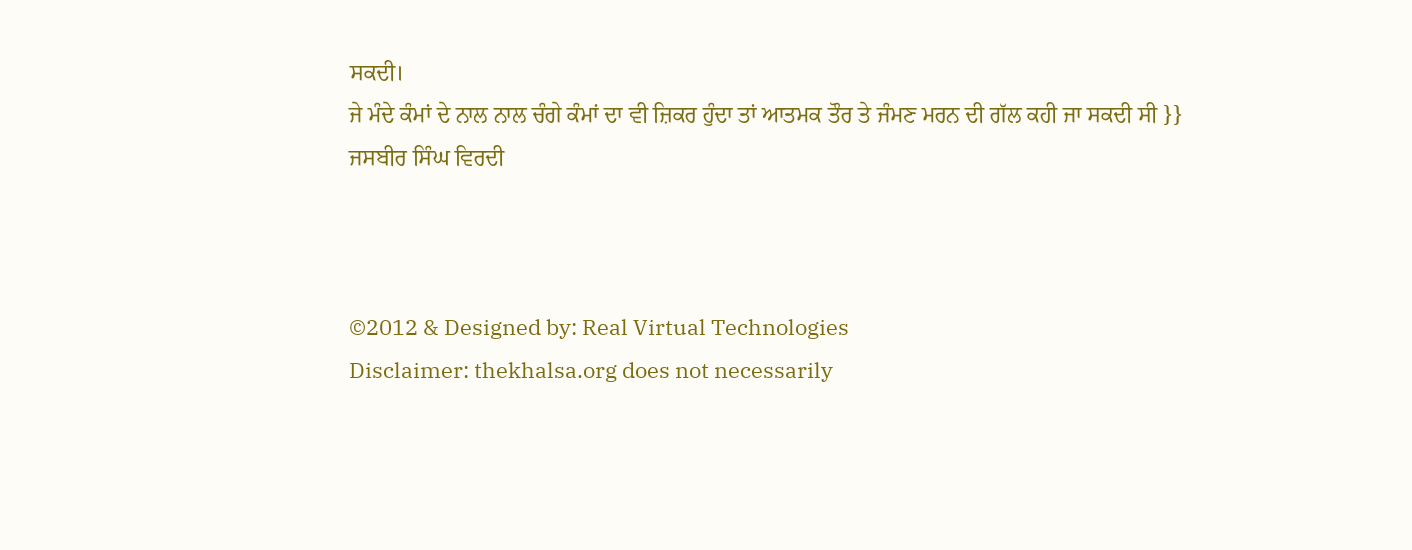ਸਕਦੀ।
ਜੇ ਮੰਦੇ ਕੰਮਾਂ ਦੇ ਨਾਲ ਨਾਲ ਚੰਗੇ ਕੰਮਾਂ ਦਾ ਵੀ ਜ਼ਿਕਰ ਹੁੰਦਾ ਤਾਂ ਆਤਮਕ ਤੌਰ ਤੇ ਜੰਮਣ ਮਰਨ ਦੀ ਗੱਲ ਕਹੀ ਜਾ ਸਕਦੀ ਸੀ }}
ਜਸਬੀਰ ਸਿੰਘ ਵਿਰਦੀ



©2012 & Designed by: Real Virtual Technologies
Disclaimer: thekhalsa.org does not necessarily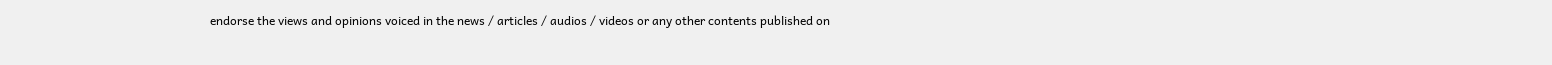endorse the views and opinions voiced in the news / articles / audios / videos or any other contents published on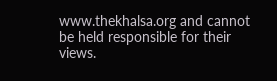www.thekhalsa.org and cannot be held responsible for their views.